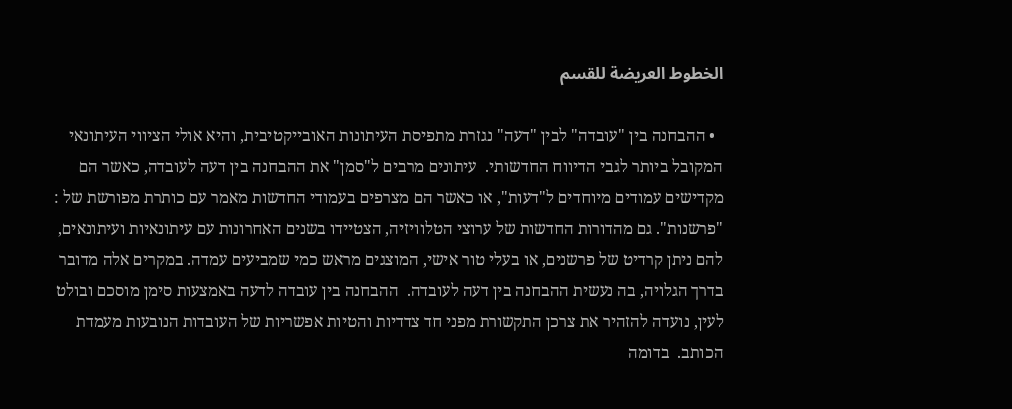الخطوط العريضة للقسم

  • ההבחנה בין "עובדה" לבין "דעה" נגזרת מתפיסת העיתונות האובייקטיבית, והיא אולי הציווי העיתונאי המקובל ביותר לגבי הדיווח החדשותי.  עיתונים מרבים ל"סמן" את ההבחנה בין דעה לעובדה, כאשר הם מקדישים עמודים מיוחדים ל"דעות", או כאשר הם מצרפים בעמודי החדשות מאמר עם כותרת מפורשת של : "פרשנות". גם מהדורות החדשות של ערוצי הטלוויזיה, הצטיידו בשנים האחרונות עם עיתונאיות ועיתונאים, להם ניתן קרדיט של פרשנים, או בעלי טור אישי, המוצגים מראש כמי שמביעים עמדה. במקרים אלה מדובר בדרך הגלויה, בה נעשית ההבחנה בין דעה לעובדה.  ההבחנה בין עובדה לדעה באמצעות סימן מוסכם ובולט לעין, נועדה להזהיר את צרכן התקשורת מפני חד צדדיות והטיות אפשריות של העובדות הנובעות מעמדת הכותב.  בדומה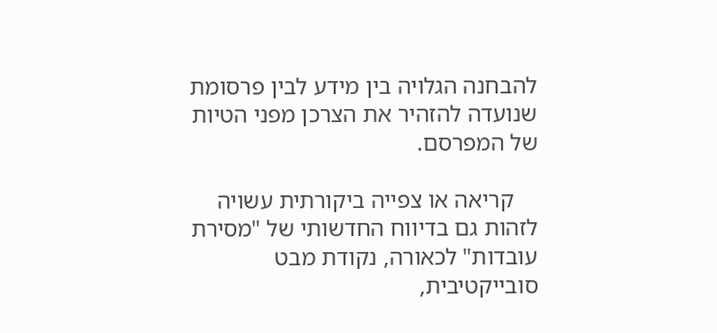להבחנה הגלויה בין מידע לבין פרסומת שנועדה להזהיר את הצרכן מפני הטיות של המפרסם.

    קריאה או צפייה ביקורתית עשויה לזהות גם בדיווח החדשותי של "מסירת עובדות" לכאורה, נקודת מבט סובייקטיבית,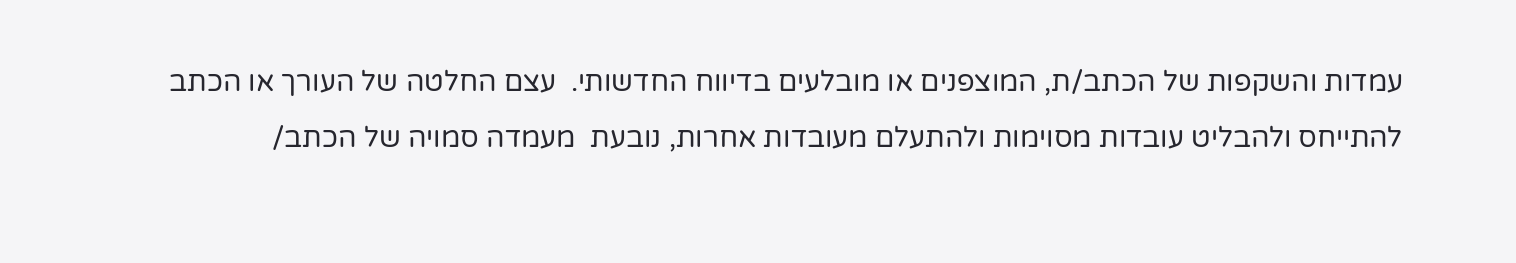עמדות והשקפות של הכתב/ת, המוצפנים או מובלעים בדיווח החדשותי.  עצם החלטה של העורך או הכתב להתייחס ולהבליט עובדות מסוימות ולהתעלם מעובדות אחרות, נובעת  מעמדה סמויה של הכתב/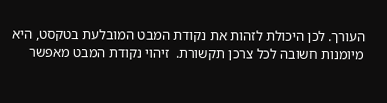העורך. לכן היכולת לזהות את נקודת המבט המובלעת בטקסט, היא מיומנות חשובה לכל צרכן תקשורת.  זיהוי נקודת המבט מאפשר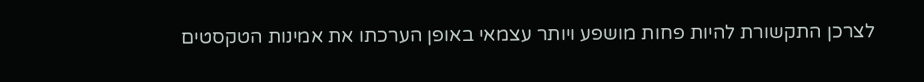לצרכן התקשורת להיות פחות מושפע ויותר עצמאי באופן הערכתו את אמינות הטקסטים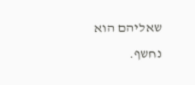שאליהם הוא נחשף.